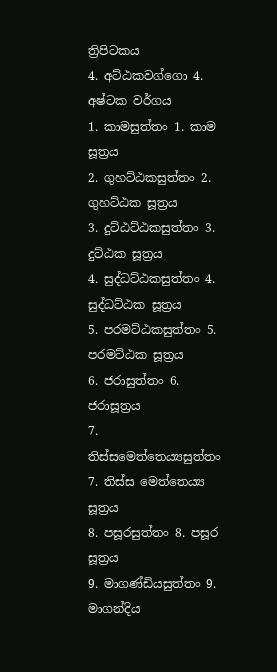ත්‍රිපිටකය
4. අට්ඨකවග්ගො 4. අෂ්ටක වර්ගය
1. කාමසුත්තං 1. කාම සූත්‍රය
2. ගුහට්ඨකසුත්තං 2. ගුහට්ඨක සූත්‍රය
3. දුට්ඨට්ඨකසුත්තං 3. දුට්ඨක සූත්‍රය
4. සුද්ධට්ඨකසුත්තං 4. සුද්ධට්ඨක සූත්‍රය
5. පරමට්ඨකසුත්තං 5. පරමට්ඨක සූත්‍රය
6. ජරාසුත්තං 6. ජරාසූත්‍රය
7. තිස්සමෙත්තෙය්‍යසුත්තං 7. තිස්ස මෙත්තෙය්‍ය සූත්‍රය
8. පසූරසුත්තං 8. පසූර සූත්‍රය
9. මාගණ්ඩියසුත්තං 9. මාගන්දිය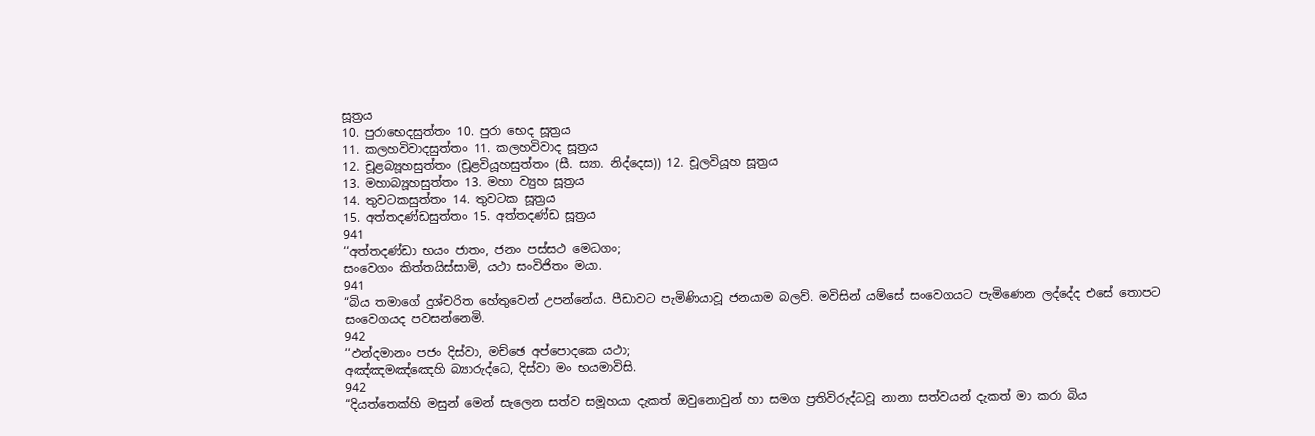සූත්‍රය
10. පුරාභෙදසුත්තං 10. පුරා භෙද සූත්‍රය
11. කලහවිවාදසුත්තං 11. කලහවිවාද සූත්‍රය
12. චූළබ්‍යූහසුත්තං (චූළවියූහසුත්තං (සී. ස්‍යා. නිද්දෙස)) 12. චූලවියූහ සූත්‍රය
13. මහාබ්‍යූහසුත්තං 13. මහා ව්‍යුහ සූත්‍රය
14. තුවටකසුත්තං 14. තුවටක සූත්‍රය
15. අත්තදණ්ඩසුත්තං 15. අත්තදණ්ඩ සූත්‍රය
941
‘‘අත්තදණ්ඩා භයං ජාතං, ජනං පස්සථ මෙධගං;
සංවෙගං කිත්තයිස්සාමි, යථා සංවිජිතං මයා.
941
“බිය තමාගේ දුශ්චරිත හේතුවෙන් උපන්නේය. පීඩාවට පැමිණියාවූ ජනයාම බලව්. මවිසින් යම්සේ සංවෙගයට පැමිණෙන ලද්දේද එසේ තොපට සංවෙගයද පවසන්නෙමි.
942
‘‘ඵන්දමානං පජං දිස්වා, මච්ඡෙ අප්පොදකෙ යථා;
අඤ්ඤමඤ්ඤෙහි බ්‍යාරුද්ධෙ, දිස්වා මං භයමාවිසි.
942
“දියත්තෙක්හි මසුන් මෙන් සැලෙන සත්ව සමූහයා දැකත් ඔවුනොවුන් හා සමග ප්‍රතිවිරුද්ධවූ නානා සත්වයන් දැකත් මා කරා බිය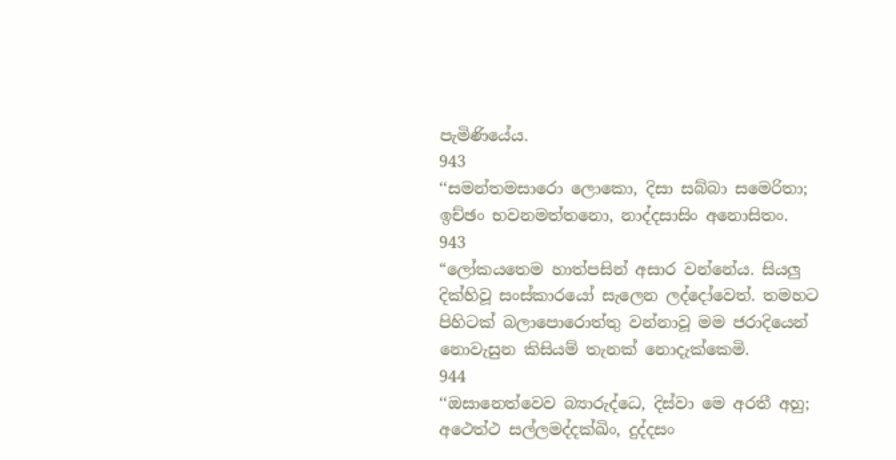පැමිණියේය.
943
‘‘සමන්තමසාරො ලොකො, දිසා සබ්බා සමෙරිතා;
ඉච්ඡං භවනමත්තනො, නාද්දසාසිං අනොසිතං.
943
“ලෝකයතෙම හාත්පසින් අසාර වන්නේය. සියලු දික්හිවූ සංස්කාරයෝ සැලෙන ලද්දෝවෙත්. තමහට පිහිටක් බලාපොරොත්තු වන්නාවූ මම ජරාදියෙන් නොවැසුන කිසියම් තැනක් නොදැක්කෙමි.
944
‘‘ඔසානෙත්වෙව බ්‍යාරුද්ධෙ, දිස්වා මෙ අරතී අහු;
අථෙත්ථ සල්ලමද්දක්ඛිං, දුද්දසං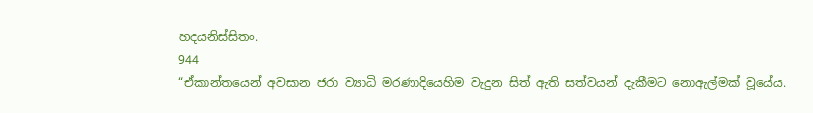හදයනිස්සිතං.
944
“ඒකාන්තයෙන් අවසාන ජරා ව්‍යාධි මරණාදියෙහිම වැදුන සිත් ඇති සත්වයන් දැකීමට නොඇල්මක් වූයේය.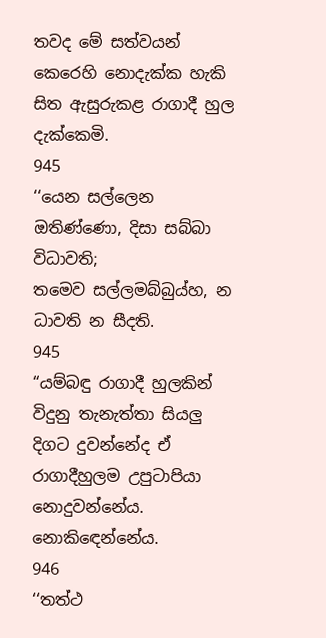තවද මේ සත්වයන් කෙරෙහි නොදැක්ක හැකි සිත ඇසුරුකළ රාගාදී හුල දැක්කෙමි.
945
‘‘යෙන සල්ලෙන ඔතිණ්ණො, දිසා සබ්බා විධාවති;
තමෙව සල්ලමබ්බුය්හ, න ධාවති න සීදති.
945
“යම්බඳු රාගාදී හුලකින් විදුනු තැනැත්තා සියලු දිගට දුවන්නේද ඒ රාගාදීහුලම උපුටාපියා නොදුවන්නේය. නොකිඳෙන්නේය.
946
‘‘තත්ථ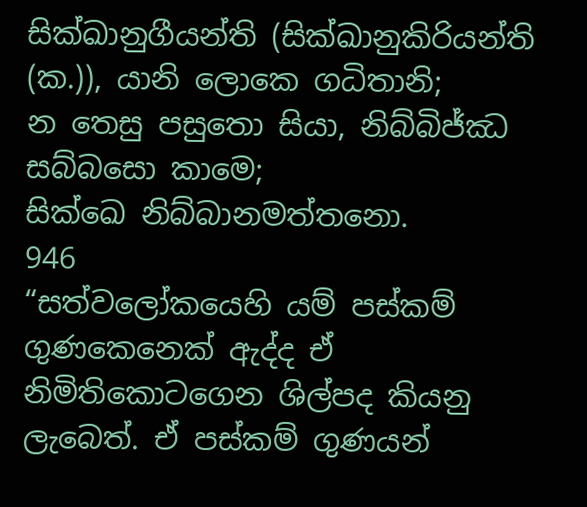සික්ඛානුගීයන්ති (සික්ඛානුකිරියන්ති (ක.)), යානි ලොකෙ ගධිතානි;
න තෙසු පසුතො සියා, නිබ්බිජ්ඣ සබ්බසො කාමෙ;
සික්ඛෙ නිබ්බානමත්තනො.
946
“සත්වලෝකයෙහි යම් පස්කම් ගුණකෙනෙක් ඇද්ද ඒ නිමිතිකොටගෙන ශිල්පද කියනු ලැබෙත්. ඒ පස්කම් ගුණයන්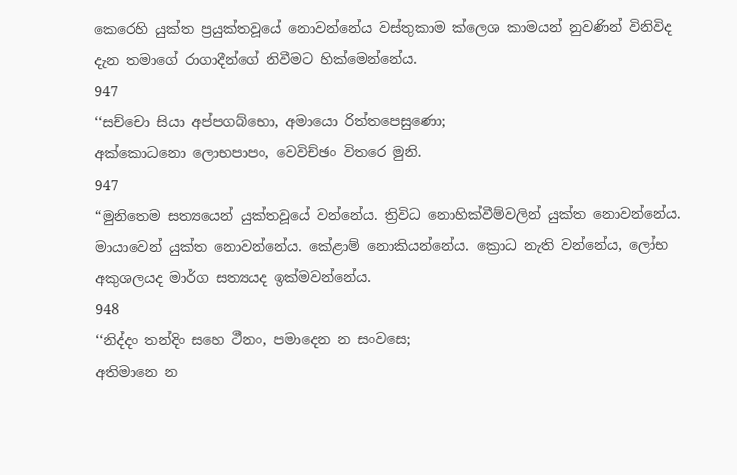කෙරෙහි යුක්ත ප්‍රයුක්තවූයේ නොවන්නේය වස්තුකාම ක්ලෙශ කාමයන් නුවණින් විනිවිද දැන තමාගේ රාගාදීන්ගේ නිවීමට හික්මෙන්නේය.
947
‘‘සච්චො සියා අප්පගබ්භො, අමායො රිත්තපෙසුණො;
අක්කොධනො ලොභපාපං, වෙවිච්ඡං විතරෙ මුනි.
947
“මුනිතෙම සත්‍යයෙන් යුක්තවූයේ වන්නේය. ත්‍රිවිධ නොහික්වීම්වලින් යුක්ත නොවන්නේය. මායාවෙන් යුක්ත නොවන්නේය. කේළාම් නොකියන්නේය. ක්‍රොධ නැති වන්නේය, ලෝභ අකුශලයද මාර්ග සත්‍යයද ඉක්මවන්නේය.
948
‘‘නිද්දං තන්දිං සහෙ ථීනං, පමාදෙන න සංවසෙ;
අතිමානෙ න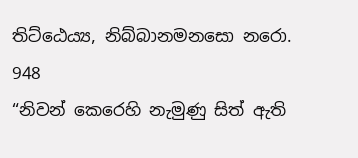තිට්ඨෙය්‍ය, නිබ්බානමනසො නරො.
948
“නිවන් කෙරෙහි නැමුණු සිත් ඇති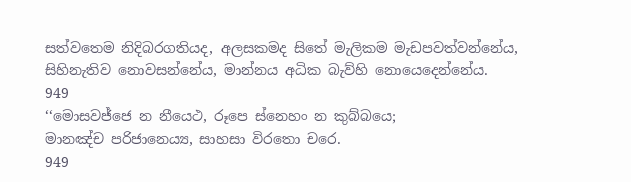සත්වතෙම නිදිබරගතියද, අලසකමද සිතේ මැලිකම මැඩපවත්වන්නේය, සිහිනැතිව නොවසන්නේය, මාන්නය අධික බැව්හි නොයෙදෙන්නේය.
949
‘‘මොසවජ්ජෙ න නීයෙථ, රූපෙ ස්නෙහං න කුබ්බයෙ;
මානඤ්ච පරිජානෙය්‍ය, සාහසා විරතො චරෙ.
949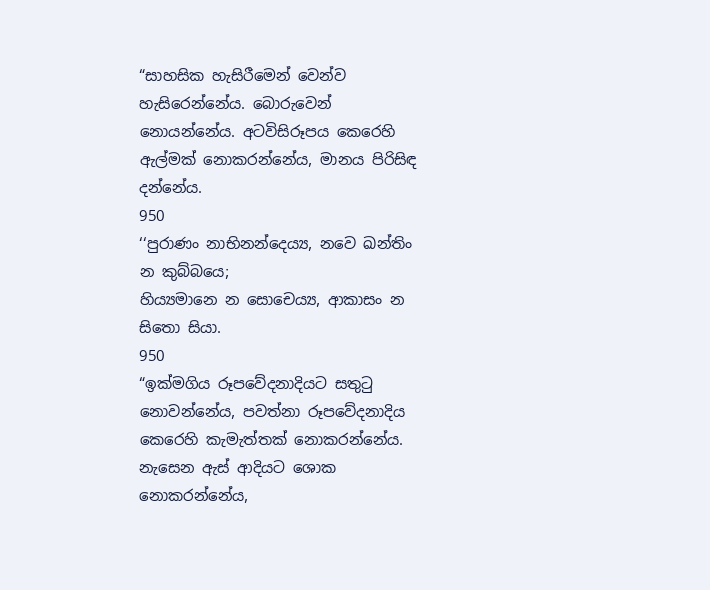“සාහසික හැසිරීමෙන් වෙන්ව හැසිරෙන්නේය. බොරුවෙන් නොයන්නේය. අටවිසිරූපය කෙරෙහි ඇල්මක් නොකරන්නේය, මානය පිරිසිඳ දන්නේය.
950
‘‘පුරාණං නාභිනන්දෙය්‍ය, නවෙ ඛන්තිං න කුබ්බයෙ;
හිය්‍යමානෙ න සොචෙය්‍ය, ආකාසං න සිතො සියා.
950
“ඉක්මගිය රූපවේදනාදියට සතුටු නොවන්නේය, පවත්නා රූපවේදනාදිය කෙරෙහි කැමැත්තක් නොකරන්නේය. නැසෙන ඇස් ආදියට ශොක නොකරන්නේය,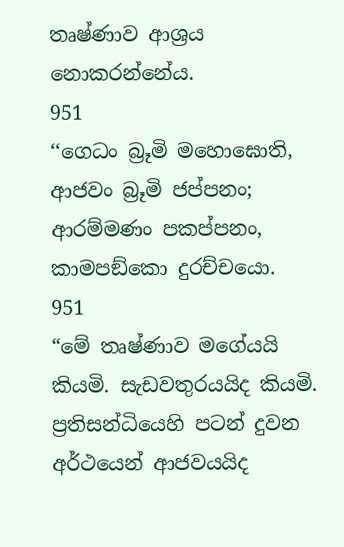තෘෂ්ණාව ආශ්‍රය නොකරන්නේය.
951
‘‘ගෙධං බ්‍රූමි මහොඝොති, ආජවං බ්‍රූමි ජප්පනං;
ආරම්මණං පකප්පනං, කාමපඞ්කො දුරච්චයො.
951
“මේ තෘෂ්ණාව මගේයයි කියමි. සැඩවතුරයයිද කියමි. ප්‍රතිසන්ධියෙහි පටන් දුවන අර්ථයෙන් ආජවයයිද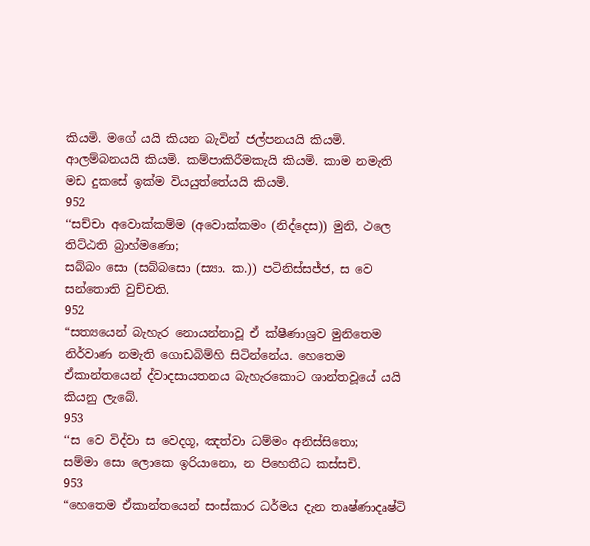කියමි. මගේ යයි කියන බැවින් ජල්පනයයි කියමි. ආලම්බනයයි කියමි. කම්පාකිරීමකැයි කියමි. කාම නමැති මඩ දුකසේ ඉක්ම වියයුත්තේයයි කියමි.
952
‘‘සච්චා අවොක්කම්ම (අවොක්කමං (නිද්දෙස)) මුනි, ථලෙ තිට්ඨති බ්‍රාහ්මණො;
සබ්බං සො (සබ්බසො (ස්‍යා. ක.)) පටිනිස්සජ්ජ, ස වෙ සන්තොති වුච්චති.
952
“සත්‍යයෙන් බැහැර නොයන්නාවූ ඒ ක්ෂීණාශ්‍රව මුනිතෙම නිර්වාණ නමැති ගොඩබිම්හි සිටින්නේය. හෙතෙම ඒකාන්තයෙන් ද්වාදසායතනය බැහැරකොට ශාන්තවූයේ යයි කියනු ලැබේ.
953
‘‘ස වෙ විද්වා ස වෙදගූ, ඤත්වා ධම්මං අනිස්සිතො;
සම්මා සො ලොකෙ ඉරියානො, න පිහෙතීධ කස්සචි.
953
“හෙතෙම ඒකාන්තයෙන් සංස්කාර ධර්මය දැන තෘෂ්ණාදෘෂ්ටි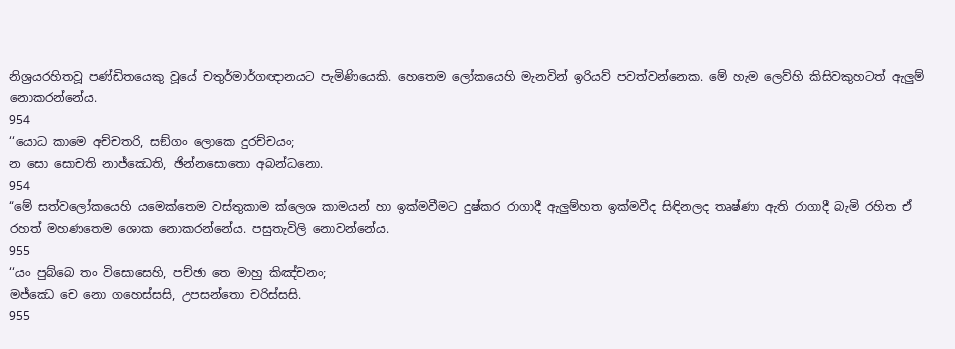නිශ්‍රයරහිතවූ පණ්ඩිතයෙකු වූයේ චතුර්මාර්ගඥානයට පැමිණියෙකි. හෙතෙම ලෝකයෙහි මැනවින් ඉරියව් පවත්වන්නෙක. මේ හැම ලෙව්හි කිසිවකුහටත් ඇලුම් නොකරන්නේය.
954
‘‘යොධ කාමෙ අච්චතරි, සඞ්ගං ලොකෙ දුරච්චයං;
න සො සොචති නාජ්ඣෙති, ඡින්නසොතො අබන්ධනො.
954
“මේ සත්වලෝකයෙහි යමෙක්තෙම වස්තුකාම ක්ලෙශ කාමයන් හා ඉක්මවීමට දුෂ්කර රාගාදී ඇලුම්හත ඉක්මවීද සිඳිනලද තෘෂ්ණා ඇති රාගාදී බැමි රහිත ඒ රහත් මහණතෙම ශොක නොකරන්නේය. පසුතැවිලි නොවන්නේය.
955
‘‘යං පුබ්බෙ තං විසොසෙහි, පච්ඡා තෙ මාහු කිඤ්චනං;
මජ්ඣෙ චෙ නො ගහෙස්සසි, උපසන්තො චරිස්සසි.
955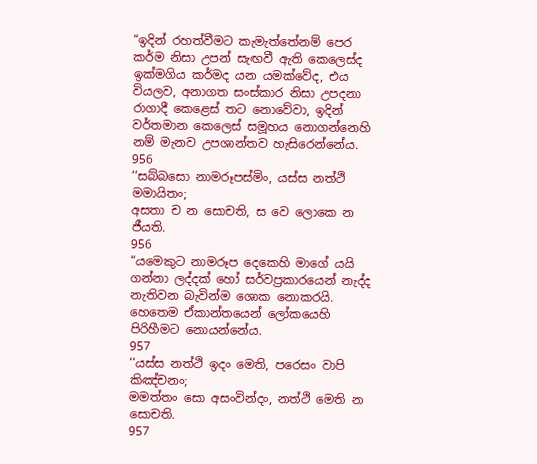“ඉදින් රහත්වීමට කැමැත්තේනම් පෙර කර්ම නිසා උපන් සැඟවී ඇති කෙලෙස්ද ඉක්මගිය කර්මද යන යමක්වේද, එය වියලව, අනාගත සංස්කාර නිසා උපදනා රාගාදී කෙළෙස් තට නොවේවා, ඉදින් වර්තමාන කෙලෙස් සමූහය නොගන්නෙහි නම් මැනව උපශාන්තව හැසිරෙන්නේය.
956
‘‘සබ්බසො නාමරූපස්මිං, යස්ස නත්ථි මමායිතං;
අසතා ච න සොචති, ස වෙ ලොකෙ න ජීයති.
956
“යමෙකුට නාමරූප දෙකෙහි මාගේ යයි ගන්නා ලද්දක් හෝ සර්වප්‍රකාරයෙන් නැද්ද නැතිවන බැවින්ම ශොක නොකරයි. හෙතෙම ඒකාන්තයෙන් ලෝකයෙහි පිරිහීමට නොයන්නේය.
957
‘‘යස්ස නත්ථි ඉදං මෙති, පරෙසං වාපි කිඤ්චනං;
මමත්තං සො අසංවින්දං, නත්ථි මෙති න සොචති.
957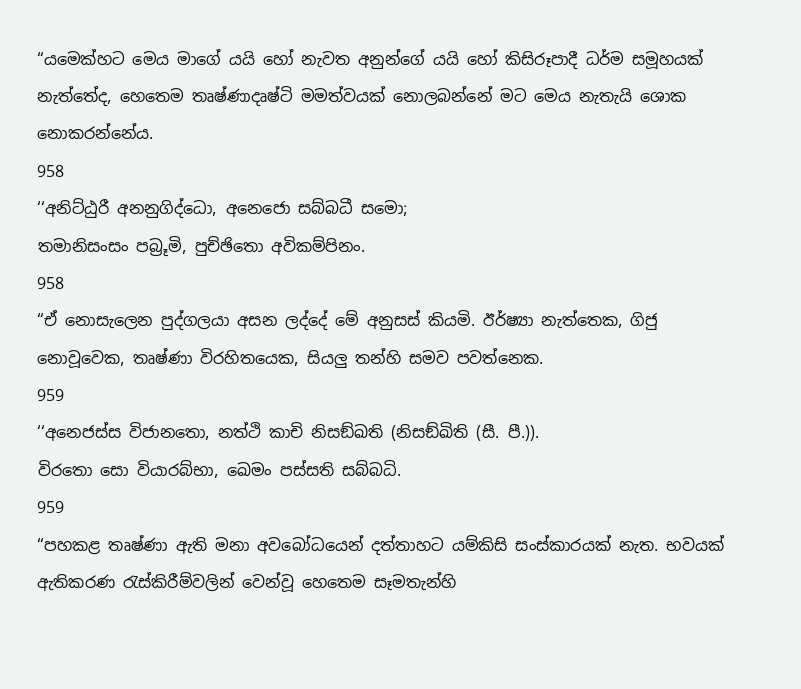“යමෙක්හට මෙය මාගේ යයි හෝ නැවත අනුන්ගේ යයි හෝ කිසිරූපාදී ධර්ම සමූහයක් නැත්තේද, හෙතෙම තෘෂ්ණාදෘෂ්ටි මමත්වයක් නොලබන්නේ මට මෙය නැතැයි ශොක නොකරන්නේය.
958
‘‘අනිට්ඨුරී අනනුගිද්ධො, අනෙජො සබ්බධී සමො;
තමානිසංසං පබ්‍රූමි, පුච්ඡිතො අවිකම්පිනං.
958
“ඒ නොසැලෙන පුද්ගලයා අසන ලද්දේ මේ අනුසස් කියමි. ඊර්ෂ්‍යා නැත්තෙක, ගිජු නොවූවෙක, තෘෂ්ණා විරහිතයෙක, සියලු තන්හි සමව පවත්නෙක.
959
‘‘අනෙජස්ස විජානතො, නත්ථි කාචි නිසඞ්ඛති (නිසඞ්ඛිති (සී. පී.)).
විරතො සො වියාරබ්භා, ඛෙමං පස්සති සබ්බධි.
959
“පහකළ තෘෂ්ණා ඇති මනා අවබෝධයෙන් දත්තාහට යම්කිසි සංස්කාරයක් නැත. භවයක් ඇතිකරණ රැස්කිරීම්වලින් වෙන්වූ හෙතෙම සෑමතැන්හි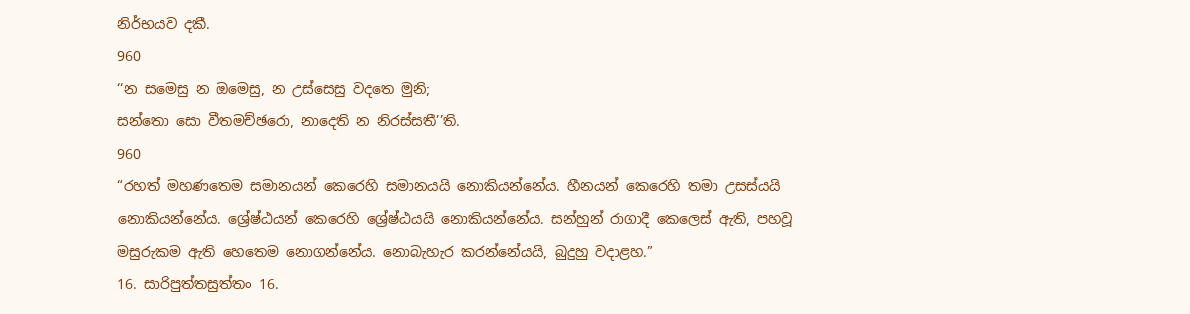නිර්භයව දකී.
960
‘‘න සමෙසු න ඔමෙසු, න උස්සෙසු වදතෙ මුනි;
සන්තො සො වීතමච්ඡරො, නාදෙති න නිරස්සතී’’ති.
960
“රහත් මහණතෙම සමානයන් කෙරෙහි සමානයයි නොකියන්නේය. හීනයන් කෙරෙහි තමා උසස්යයි නොකියන්නේය. ශ්‍රේෂ්ඨයන් කෙරෙහි ශ්‍රේෂ්ඨයයි නොකියන්නේය. සන්හුන් රාගාදී කෙලෙස් ඇති, පහවූ මසුරුකම ඇති හෙතෙම නොගන්නේය. නොබැහැර කරන්නේයයි, බුදුහු වදාළහ.”
16. සාරිපුත්තසුත්තං 16.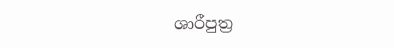ශාරීපුත්‍ර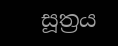සූත්‍රය